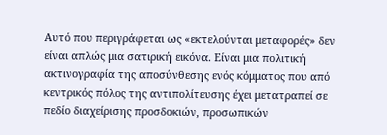Αυτό που περιγράφεται ως «εκτελούνται μεταφορές» δεν είναι απλώς μια σατιρική εικόνα. Είναι μια πολιτική ακτινογραφία της αποσύνθεσης ενός κόμματος που από κεντρικός πόλος της αντιπολίτευσης έχει μετατραπεί σε πεδίο διαχείρισης προσδοκιών, προσωπικών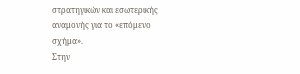στρατηγικών και εσωτερικής αναμονής για το «επόμενο σχήμα».
Στην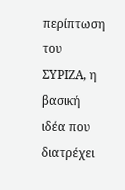περίπτωση του ΣΥΡΙΖΑ, η βασική ιδέα που διατρέχει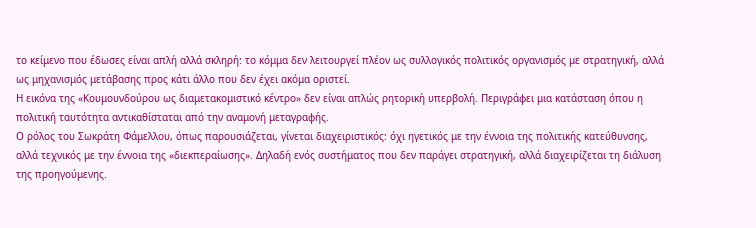το κείμενο που έδωσες είναι απλή αλλά σκληρή: το κόμμα δεν λειτουργεί πλέον ως συλλογικός πολιτικός οργανισμός με στρατηγική, αλλά ως μηχανισμός μετάβασης προς κάτι άλλο που δεν έχει ακόμα οριστεί.
Η εικόνα της «Κουμουνδούρου ως διαμετακομιστικό κέντρο» δεν είναι απλώς ρητορική υπερβολή. Περιγράφει μια κατάσταση όπου η πολιτική ταυτότητα αντικαθίσταται από την αναμονή μεταγραφής.
Ο ρόλος του Σωκράτη Φάμελλου, όπως παρουσιάζεται, γίνεται διαχειριστικός: όχι ηγετικός με την έννοια της πολιτικής κατεύθυνσης, αλλά τεχνικός με την έννοια της «διεκπεραίωσης». Δηλαδή ενός συστήματος που δεν παράγει στρατηγική, αλλά διαχειρίζεται τη διάλυση της προηγούμενης.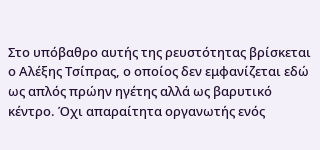Στο υπόβαθρο αυτής της ρευστότητας βρίσκεται ο Αλέξης Τσίπρας, ο οποίος δεν εμφανίζεται εδώ ως απλός πρώην ηγέτης αλλά ως βαρυτικό κέντρο. Όχι απαραίτητα οργανωτής ενός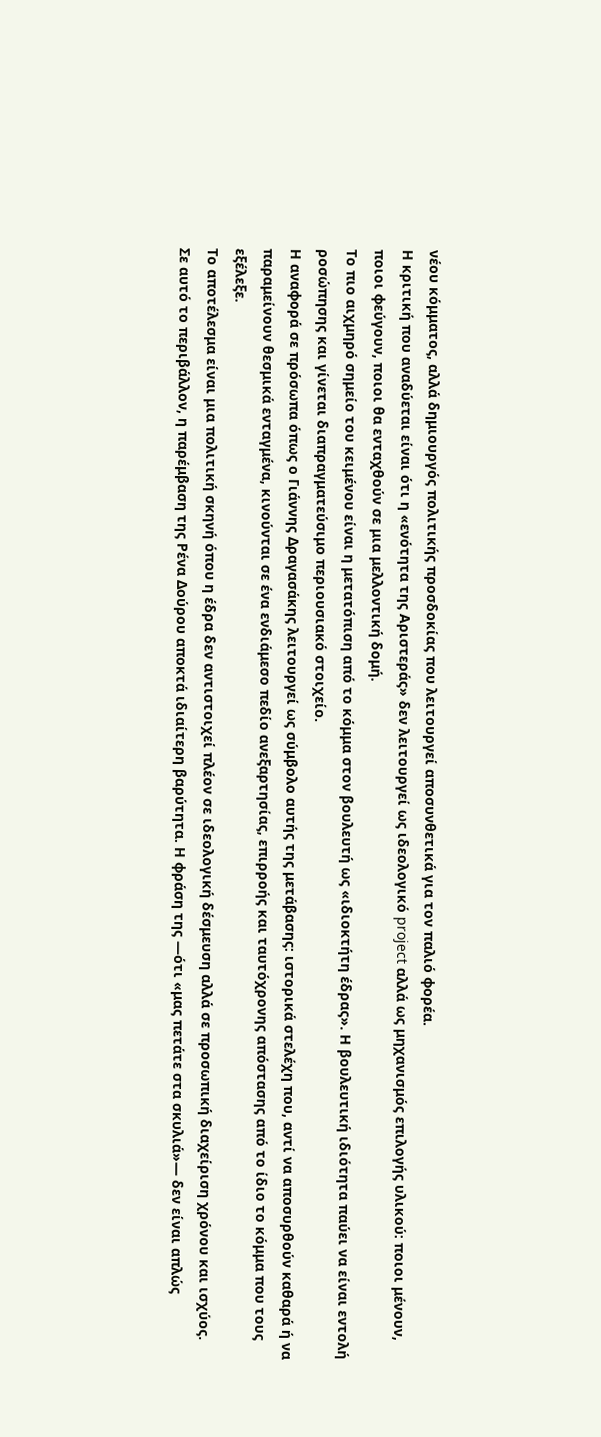νέου κόμματος, αλλά δημιουργός πολιτικής προσδοκίας που λειτουργεί αποσυνθετικά για τον παλιό φορέα.
Η κριτική που αναδύεται είναι ότι η «ενότητα της Αριστεράς» δεν λειτουργεί ως ιδεολογικό project αλλά ως μηχανισμός επιλογής υλικού: ποιοι μένουν, ποιοι φεύγουν, ποιοι θα ενταχθούν σε μια μελλοντική δομή.
Το πιο αιχμηρό σημείο του κειμένου είναι η μετατόπιση από το κόμμα στον βουλευτή ως «ιδιοκτήτη έδρας». Η βουλευτική ιδιότητα παύει να είναι εντολή
ροσώπησης και γίνεται διαπραγματεύσιμο περιουσιακό στοιχείο.
Η αναφορά σε πρόσωπα όπως ο Γιάννης Δραγασάκης λειτουργεί ως σύμβολο αυτής της μετάβασης: ιστορικά στελέχη που, αντί να αποσυρθούν καθαρά ή να παραμείνουν θεσμικά ενταγμένα, κινούνται σε ένα ενδιάμεσο πεδίο ανεξαρτησίας, επιρροής και ταυτόχρονης απόστασης από το ίδιο το κόμμα που τους εξέλεξε.
Το αποτέλεσμα είναι μια πολιτική σκηνή όπου η έδρα δεν αντιστοιχεί πλέον σε ιδεολογική δέσμευση αλλά σε προσωπική διαχείριση χρόνου και ισχύος.
Σε αυτό το περιβάλλον, η παρέμβαση της Ρένα Δούρου αποκτά ιδιαίτερη βαρύτητα. Η φράση της —ότι «μας πετάτε στα σκυλιά»— δεν είναι απλώς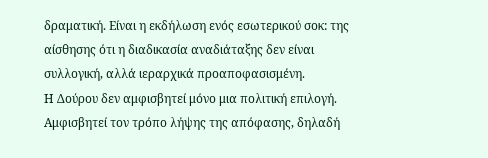δραματική. Είναι η εκδήλωση ενός εσωτερικού σοκ: της αίσθησης ότι η διαδικασία αναδιάταξης δεν είναι συλλογική, αλλά ιεραρχικά προαποφασισμένη.
Η Δούρου δεν αμφισβητεί μόνο μια πολιτική επιλογή. Αμφισβητεί τον τρόπο λήψης της απόφασης, δηλαδή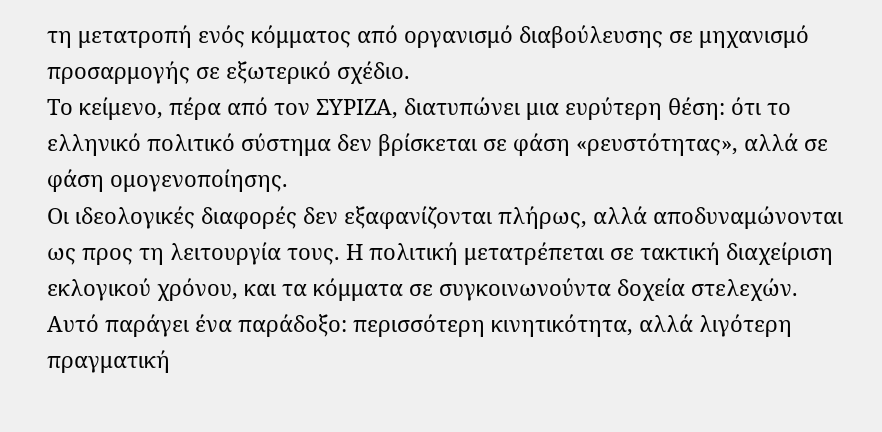τη μετατροπή ενός κόμματος από οργανισμό διαβούλευσης σε μηχανισμό προσαρμογής σε εξωτερικό σχέδιο.
Το κείμενο, πέρα από τον ΣΥΡΙΖΑ, διατυπώνει μια ευρύτερη θέση: ότι το ελληνικό πολιτικό σύστημα δεν βρίσκεται σε φάση «ρευστότητας», αλλά σε φάση ομογενοποίησης.
Οι ιδεολογικές διαφορές δεν εξαφανίζονται πλήρως, αλλά αποδυναμώνονται ως προς τη λειτουργία τους. Η πολιτική μετατρέπεται σε τακτική διαχείριση εκλογικού χρόνου, και τα κόμματα σε συγκοινωνούντα δοχεία στελεχών.
Αυτό παράγει ένα παράδοξο: περισσότερη κινητικότητα, αλλά λιγότερη πραγματική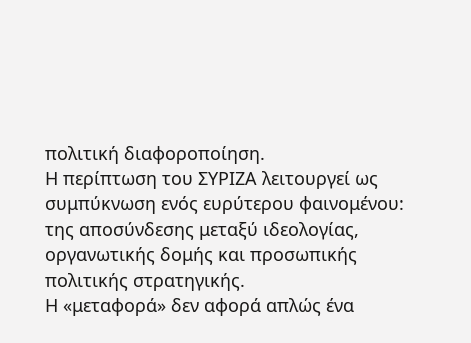πολιτική διαφοροποίηση.
Η περίπτωση του ΣΥΡΙΖΑ λειτουργεί ως συμπύκνωση ενός ευρύτερου φαινομένου: της αποσύνδεσης μεταξύ ιδεολογίας, οργανωτικής δομής και προσωπικής πολιτικής στρατηγικής.
Η «μεταφορά» δεν αφορά απλώς ένα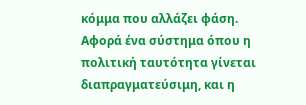κόμμα που αλλάζει φάση. Αφορά ένα σύστημα όπου η πολιτική ταυτότητα γίνεται διαπραγματεύσιμη, και η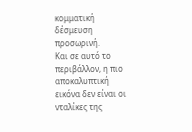κομματική δέσμευση προσωρινή.
Και σε αυτό το περιβάλλον, η πιο αποκαλυπτική εικόνα δεν είναι οι νταλίκες της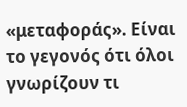«μεταφοράς». Είναι το γεγονός ότι όλοι γνωρίζουν τι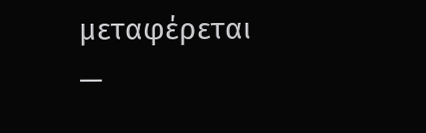μεταφέρεται —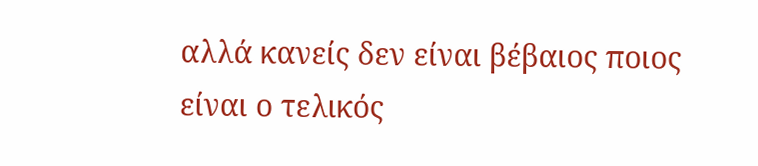αλλά κανείς δεν είναι βέβαιος ποιος είναι ο τελικός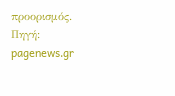προορισμός.
Πηγή: pagenews.gr